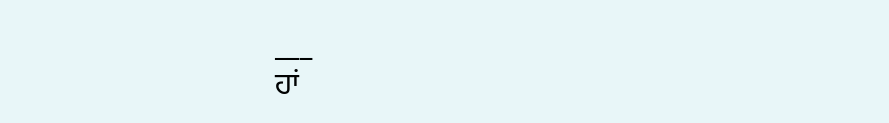___
ਹਾਂ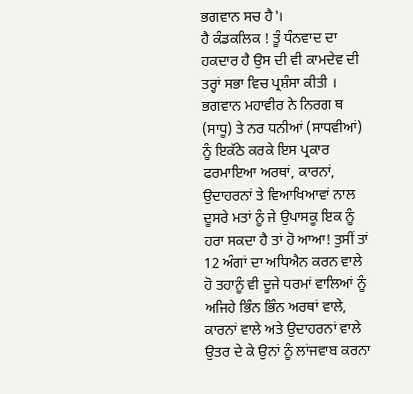ਭਗਵਾਨ ਸਚ ਹੈ'।
ਹੈ ਕੰਡਕਲਿਕ ! ਤੂੰ ਧੰਨਵਾਦ ਦਾ ਹਕਦਾਰ ਹੈ ਉਸ ਦੀ ਵੀ ਕਾਮਦੇਵ ਦੀ ਤਰ੍ਹਾਂ ਸਭਾ ਵਿਚ ਪ੍ਰਸ਼ੰਸਾ ਕੀਤੀ ।
ਭਗਵਾਨ ਮਹਾਵੀਰ ਨੇ ਨਿਰਗ ਥ (ਸਾਧੂ) ਤੇ ਨਰ ਧਨੀਆਂ (ਸਾਧਵੀਆਂ) ਨੂੰ ਇਕੱਠੇ ਕਰਕੇ ਇਸ ਪ੍ਰਕਾਰ ਫਰਮਾਇਆ ਅਰਥਾਂ, ਕਾਰਨਾਂ, ਉਦਾਹਰਨਾਂ ਤੇ ਵਿਆਖਿਆਵਾਂ ਨਾਲ ਦੂਸਰੇ ਮਤਾਂ ਨੂੰ ਜੇ ਉਪਾਸਕੂ ਇਕ ਨੂੰ ਹਰਾ ਸਕਦਾ ਹੈ ਤਾਂ ਹੋ ਆਆ! ਤੁਸੀਂ ਤਾਂ 12 ਅੰਗਾਂ ਦਾ ਅਧਿਐਨ ਕਰਨ ਵਾਲੇ ਹੋ ਤਹਾਨੂੰ ਵੀ ਦੂਜੇ ਧਰਮਾਂ ਵਾਲਿਆਂ ਨੂੰ ਅਜਿਹੇ ਭਿੰਨ ਭਿੰਨ ਅਰਥਾਂ ਵਾਲੇ, ਕਾਰਨਾਂ ਵਾਲੇ ਅਤੇ ਉਦਾਹਰਨਾਂ ਵਾਲੇ ਉਤਰ ਦੇ ਕੇ ਉਨਾਂ ਨੂੰ ਲਾਂਜਵਾਬ ਕਰਨਾ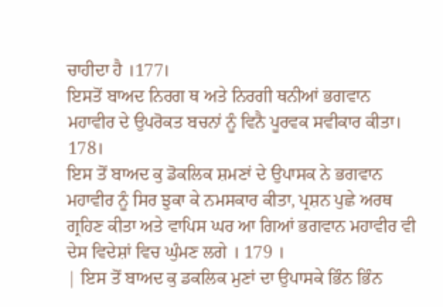ਚਾਹੀਦਾ ਹੈ ।177।
ਇਸਤੋਂ ਬਾਅਦ ਨਿਰਗ ਥ ਅਤੇ ਨਿਰਗੀ ਥਨੀਆਂ ਭਗਵਾਨ ਮਹਾਵੀਰ ਦੇ ਉਪਰੋਕਤ ਬਚਨਾਂ ਨੂੰ ਵਿਨੈ ਪੂਰਵਕ ਸਵੀਕਾਰ ਕੀਤਾ। 178।
ਇਸ ਤੋਂ ਬਾਅਦ ਕੁ ਡੋਕਲਿਕ ਸ਼ਮਣਾਂ ਦੇ ਉਪਾਸਕ ਨੇ ਭਗਵਾਨ ਮਹਾਵੀਰ ਨੂੰ ਸਿਰ ਝੁਕਾ ਕੇ ਨਮਸਕਾਰ ਕੀਤਾ, ਪ੍ਰਸ਼ਨ ਪੁਛੇ ਅਰਥ ਗ੍ਰਹਿਣ ਕੀਤਾ ਅਤੇ ਵਾਪਿਸ ਘਰ ਆ ਗਿਆਂ ਭਗਵਾਨ ਮਹਾਵੀਰ ਵੀ ਦੇਸ ਵਿਦੇਸ਼ਾਂ ਵਿਚ ਘੁੰਮਣ ਲਗੇ । 179 ।
| ਇਸ ਤੋਂ ਬਾਅਦ ਕੁ ਡਕਲਿਕ ਮੁਣਾਂ ਦਾ ਉਪਾਸਕੇ ਭਿੰਨ ਭਿੰਨ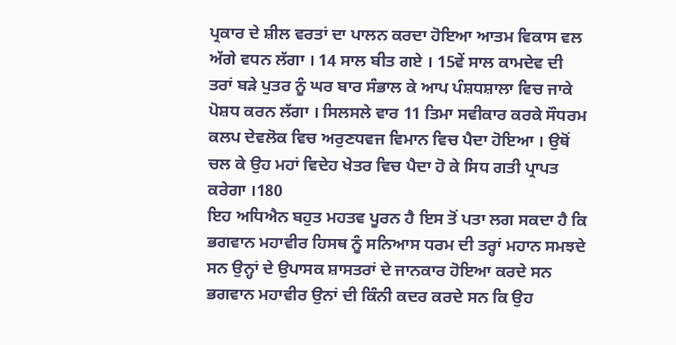ਪ੍ਰਕਾਰ ਦੇ ਸ਼ੀਲ ਵਰਤਾਂ ਦਾ ਪਾਲਨ ਕਰਦਾ ਹੋਇਆ ਆਤਮ ਵਿਕਾਸ ਵਲ ਅੱਗੇ ਵਧਨ ਲੱਗਾ । 14 ਸਾਲ ਬੀਤ ਗਏ । 15ਵੇਂ ਸਾਲ ਕਾਮਦੇਵ ਦੀ ਤਰਾਂ ਬੜੇ ਪੁਤਰ ਨੂੰ ਘਰ ਬਾਰ ਸੰਭਾਲ ਕੇ ਆਪ ਪੰਸ਼ਧਸ਼ਾਲਾ ਵਿਚ ਜਾਕੇ ਪੋਸ਼ਧ ਕਰਨ ਲੱਗਾ । ਸਿਲਸਲੇ ਵਾਰ 11 ਤਿਮਾ ਸਵੀਕਾਰ ਕਰਕੇ ਸੌਧਰਮ ਕਲਪ ਦੇਵਲੋਕ ਵਿਚ ਅਰੁਣਧਵਜ ਵਿਮਾਨ ਵਿਚ ਪੈਦਾ ਹੋਇਆ । ਉਥੋਂ ਚਲ ਕੇ ਉਹ ਮਹਾਂ ਵਿਦੇਹ ਖੇਤਰ ਵਿਚ ਪੈਦਾ ਹੋ ਕੇ ਸਿਧ ਗਤੀ ਪ੍ਰਾਪਤ ਕਰੇਗਾ ।180
ਇਹ ਅਧਿਐਨ ਬਹੁਤ ਮਹਤਵ ਪੂਰਨ ਹੈ ਇਸ ਤੋਂ ਪਤਾ ਲਗ ਸਕਦਾ ਹੈ ਕਿ ਭਗਵਾਨ ਮਹਾਵੀਰ ਹਿਸਥ ਨੂੰ ਸਨਿਆਸ ਧਰਮ ਦੀ ਤਰ੍ਹਾਂ ਮਹਾਨ ਸਮਝਦੇ ਸਨ ਉਨ੍ਹਾਂ ਦੇ ਉਪਾਸਕ ਸ਼ਾਸਤਰਾਂ ਦੇ ਜਾਨਕਾਰ ਹੋਇਆ ਕਰਦੇ ਸਨ ਭਗਵਾਨ ਮਹਾਵੀਰ ਉਨਾਂ ਦੀ ਕਿੰਨੀ ਕਦਰ ਕਰਦੇ ਸਨ ਕਿ ਉਹ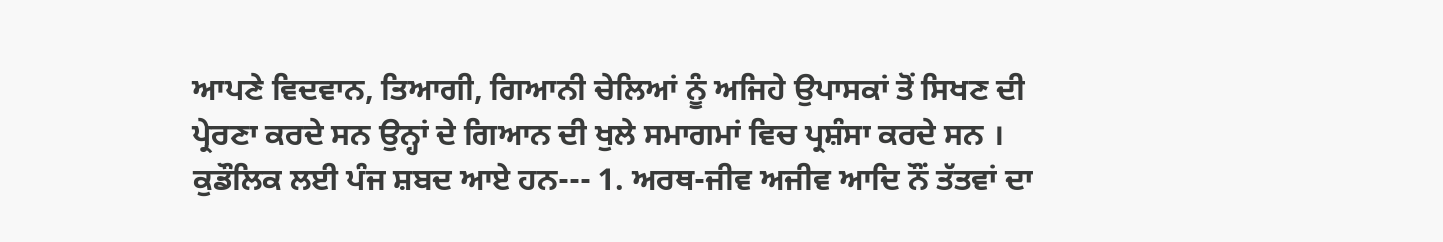ਆਪਣੇ ਵਿਦਵਾਨ, ਤਿਆਗੀ, ਗਿਆਨੀ ਚੇਲਿਆਂ ਨੂੰ ਅਜਿਹੇ ਉਪਾਸਕਾਂ ਤੋਂ ਸਿਖਣ ਦੀ ਪ੍ਰੇਰਣਾ ਕਰਦੇ ਸਨ ਉਨ੍ਹਾਂ ਦੇ ਗਿਆਨ ਦੀ ਖੁਲੇ ਸਮਾਗਮਾਂ ਵਿਚ ਪ੍ਰਸ਼ੰਸਾ ਕਰਦੇ ਸਨ ।
ਕੁਡੌਲਿਕ ਲਈ ਪੰਜ ਸ਼ਬਦ ਆਏ ਹਨ--- 1. ਅਰਥ-ਜੀਵ ਅਜੀਵ ਆਦਿ ਨੌਂ ਤੱਤਵਾਂ ਦਾ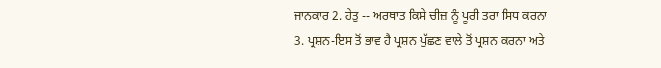ਜਾਨਕਾਰ 2. ਹੇਤੁ -- ਅਰਥਾਤ ਕਿਸੇ ਚੀਜ਼ ਨੂੰ ਪੂਰੀ ਤਰਾ ਸਿਧ ਕਰਨਾ 3. ਪ੍ਰਸ਼ਨ-ਇਸ ਤੋਂ ਭਾਵ ਹੈ ਪ੍ਰਸ਼ਨ ਪੁੱਛਣ ਵਾਲੇ ਤੋਂ ਪ੍ਰਸ਼ਨ ਕਰਨਾ ਅਤੇ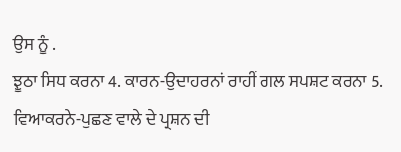ਉਸ ਨੂੰ .
ਝੂਠਾ ਸਿਧ ਕਰਨਾ 4. ਕਾਰਨ-ਉਦਾਹਰਨਾਂ ਰਾਹੀਂ ਗਲ ਸਪਸ਼ਟ ਕਰਨਾ 5. ਵਿਆਕਰਨੇ-ਪੁਛਣ ਵਾਲੇ ਦੇ ਪ੍ਰਸ਼ਨ ਦੀ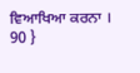ਵਿਆਖਿਆ ਕਰਨਾ ।
90 }